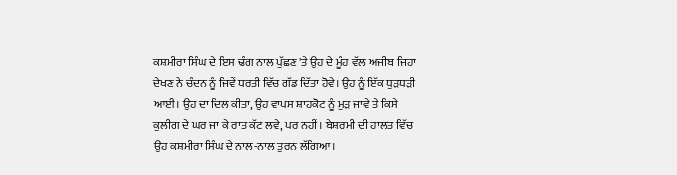ਕਸ਼ਮੀਰਾ ਸਿੰਘ ਦੇ ਇਸ ਢੰਗ ਨਾਲ ਪੁੱਛਣ 'ਤੇ ਉਹ ਦੇ ਮੂੰਹ ਵੱਲ ਅਜੀਬ ਜਿਹਾ ਦੇਖਣ ਨੇ ਚੰਦਨ ਨੂੰ ਜਿਵੇਂ ਧਰਤੀ ਵਿੱਚ ਗੱਡ ਦਿੱਤਾ ਹੋਵੇ। ਉਹ ਨੂੰ ਇੱਕ ਧੁੜਧੜੀ ਆਈ। ਉਹ ਦਾ ਦਿਲ ਕੀਤਾ, ਉਹ ਵਾਪਸ ਸ਼ਾਹਕੋਟ ਨੂੰ ਮੁੜ ਜਾਵੇ ਤੇ ਕਿਸੇ ਕੁਲੀਗ ਦੇ ਘਰ ਜਾ ਕੇ ਰਾਤ ਕੱਟ ਲਵੇ, ਪਰ ਨਹੀਂ। ਬੇਸ਼ਰਮੀ ਦੀ ਹਾਲਤ ਵਿੱਚ ਉਹ ਕਸ਼ਮੀਰਾ ਸਿੰਘ ਦੇ ਨਾਲ-ਨਾਲ ਤੁਰਨ ਲੱਗਿਆ।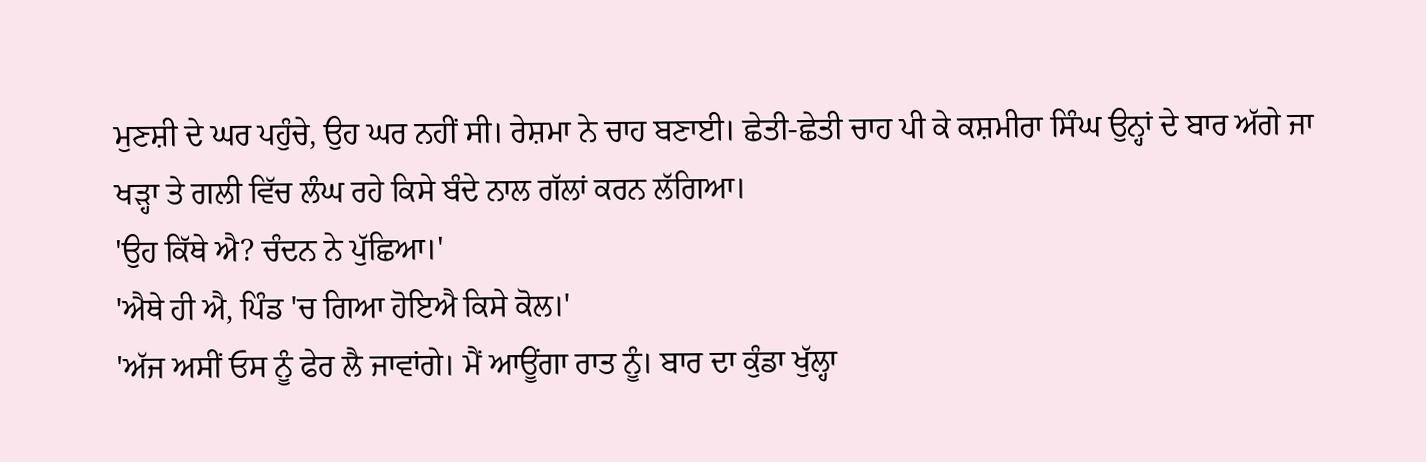ਮੁਣਸ਼ੀ ਦੇ ਘਰ ਪਹੁੰਚੇ, ਉਹ ਘਰ ਨਹੀਂ ਸੀ। ਰੇਸ਼ਮਾ ਨੇ ਚਾਹ ਬਣਾਈ। ਛੇਤੀ-ਛੇਤੀ ਚਾਹ ਪੀ ਕੇ ਕਸ਼ਮੀਰਾ ਸਿੰਘ ਉਨ੍ਹਾਂ ਦੇ ਬਾਰ ਅੱਗੇ ਜਾ ਖੜ੍ਹਾ ਤੇ ਗਲੀ ਵਿੱਚ ਲੰਘ ਰਹੇ ਕਿਸੇ ਬੰਦੇ ਨਾਲ ਗੱਲਾਂ ਕਰਨ ਲੱਗਿਆ।
'ਉਹ ਕਿੱਥੇ ਐ? ਚੰਦਨ ਨੇ ਪੁੱਛਿਆ।'
'ਐਥੇ ਹੀ ਐ, ਪਿੰਡ 'ਚ ਗਿਆ ਹੋਇਐ ਕਿਸੇ ਕੋਲ।'
'ਅੱਜ ਅਸੀਂ ਓਸ ਨੂੰ ਫੇਰ ਲੈ ਜਾਵਾਂਗੇ। ਮੈਂ ਆਊਂਗਾ ਰਾਤ ਨੂੰ। ਬਾਰ ਦਾ ਕੁੰਡਾ ਖੁੱਲ੍ਹਾ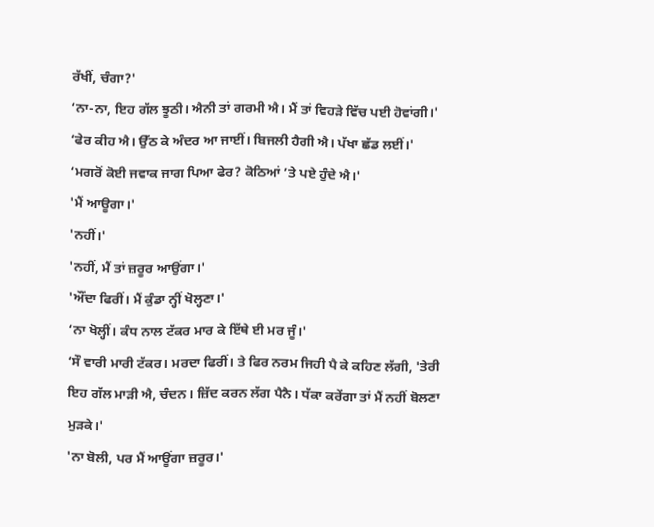ਰੱਖੀਂ, ਚੰਗਾ?'
‘ਨਾ-ਨਾ, ਇਹ ਗੱਲ ਝੂਠੀ। ਐਨੀ ਤਾਂ ਗਰਮੀ ਐ। ਮੈਂ ਤਾਂ ਵਿਹੜੇ ਵਿੱਚ ਪਈ ਹੋਵਾਂਗੀ।'
‘ਫੇਰ ਕੀਹ ਐ। ਉੱਠ ਕੇ ਅੰਦਰ ਆ ਜਾਈਂ। ਬਿਜਲੀ ਹੈਗੀ ਐ। ਪੱਖਾ ਛੱਡ ਲਈਂ।'
‘ਮਗਰੋਂ ਕੋਈ ਜਵਾਕ ਜਾਗ ਪਿਆ ਫੇਰ? ਕੋਠਿਆਂ ’ਤੇ ਪਏ ਹੁੰਦੇ ਐ।'
'ਮੈਂ ਆਊਗਾ।'
'ਨਹੀਂ।'
'ਨਹੀਂ, ਮੈਂ ਤਾਂ ਜ਼ਰੂਰ ਆਉਂਗਾ।'
'ਔਂਦਾ ਫਿਰੀਂ। ਮੈਂ ਕੁੰਡਾ ਨ੍ਹੀਂ ਖੋਲ੍ਹਣਾ।'
‘ਨਾ ਖੋਲ੍ਹੀਂ। ਕੰਧ ਨਾਲ ਟੱਕਰ ਮਾਰ ਕੇ ਇੱਥੇ ਈ ਮਰ ਜੂੰ।'
‘ਸੌ ਵਾਰੀ ਮਾਰੀ ਟੱਕਰ। ਮਰਦਾ ਫਿਰੀਂ। ਤੇ ਫਿਰ ਨਰਮ ਜਿਹੀ ਪੈ ਕੇ ਕਹਿਣ ਲੱਗੀ, 'ਤੇਰੀ ਇਹ ਗੱਲ ਮਾੜੀ ਐ, ਚੰਦਨ। ਜ਼ਿੱਦ ਕਰਨ ਲੱਗ ਪੈਨੈ। ਧੱਕਾ ਕਰੇਂਗਾ ਤਾਂ ਮੈਂ ਨਹੀਂ ਬੋਲਣਾ ਮੁੜਕੇ।'
'ਨਾ ਬੋਲੀ, ਪਰ ਮੈਂ ਆਊਂਗਾ ਜ਼ਰੂਰ।'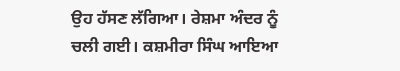ਉਹ ਹੱਸਣ ਲੱਗਿਆ। ਰੇਸ਼ਮਾ ਅੰਦਰ ਨੂੰ ਚਲੀ ਗਈ। ਕਸ਼ਮੀਰਾ ਸਿੰਘ ਆਇਆ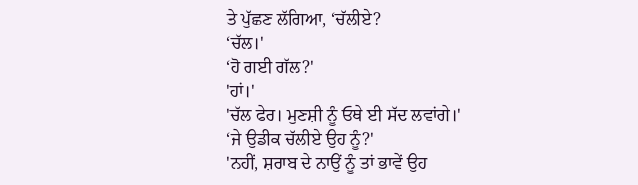ਤੇ ਪੁੱਛਣ ਲੱਗਿਆ, ‘ਚੱਲੀਏ?
‘ਚੱਲ।'
‘ਹੋ ਗਈ ਗੱਲ?'
'ਹਾਂ।'
'ਚੱਲ ਫੇਰ। ਮੁਣਸ਼ੀ ਨੂੰ ਓਥੇ ਈ ਸੱਦ ਲਵਾਂਗੇ।'
‘ਜੇ ਉਡੀਕ ਚੱਲੀਏ ਉਹ ਨੂੰ?'
'ਨਹੀਂ, ਸ਼ਰਾਬ ਦੇ ਨਾਉਂ ਨੂੰ ਤਾਂ ਭਾਵੇਂ ਉਹ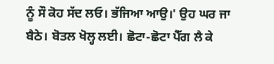ਨੂੰ ਸੌ ਕੋਹ ਸੱਦ ਲਓ। ਭੱਜਿਆ ਆਉ।' ਉਹ ਘਰ ਜਾ ਬੈਠੇ। ਬੋਤਲ ਖੋਲ੍ਹ ਲਈ। ਛੋਟਾ-ਛੋਟਾ ਪੈੱਗ ਲੈ ਕੇ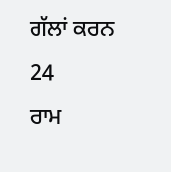ਗੱਲਾਂ ਕਰਨ
24
ਰਾਮ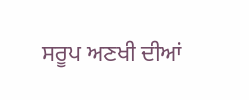ਸਰੂਪ ਅਣਖੀ ਦੀਆਂ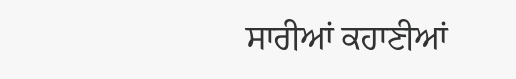ਸਾਰੀਆਂ ਕਹਾਣੀਆਂ